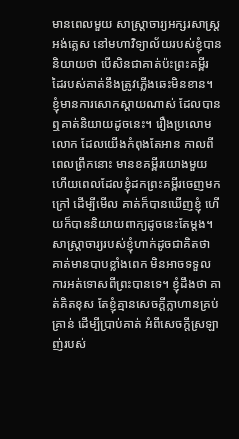មានពេលមួយ សាស្ត្រាចារ្យអក្សរសាស្រ្តអង់គ្លេស នៅមហាវិទ្យាល័យរបស់ខ្ញុំបាននិយាយថា បើសិនជាគាត់ប៉ះព្រះគម្ពីរ ដៃរបស់គាត់នឹងត្រូវភ្លើងឆេះមិនខាន។ ខ្ញុំមានការសោកស្តាយណាស់ ដែលបានឮគាត់និយាយដូចនេះ។ រឿងប្រលោមលោក ដែលយើងកំពុងតែអាន កាលពីពេលព្រឹកនោះ មានខគម្ពីរយោងមួយ ហើយពេលដែលខ្ញុំដកព្រះគម្ពីរចេញមកក្រៅ ដើម្បីមើល គាត់ក៏បានឃើញខ្ញុំ ហើយក៏បាននិយាយពាក្យដូចនេះតែម្តង។ សាស្ត្រាចារ្យរបស់ខ្ញុំហាក់ដូចជាគិតថា គាត់មានបាបខ្លាំងពេក មិនអាចទទួលការអត់ទោសពីព្រះបានទេ។ ខ្ញុំដឹងថា គាត់គិតខុស តែខ្ញុំគ្មានសេចក្តីក្លាហានគ្រប់គ្រាន់ ដើម្បីប្រាប់គាត់ អំពីសេចក្តីស្រឡាញ់របស់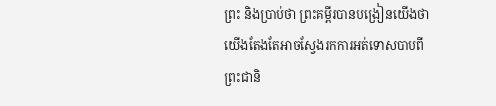ព្រះ និងប្រាប់ថា ព្រះគម្ពីរបានបង្រៀនយើងថា យើងតែងតែអាចស្វែងរកការអត់ទោសបាបពីព្រះជានិ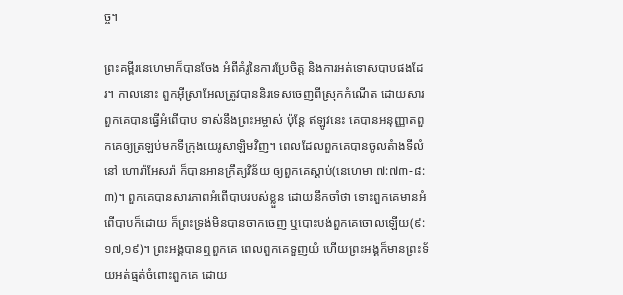ច្ច។

ព្រះគម្ពីរនេហេមាក៏បានចែង អំពីគំរូនៃការប្រែចិត្ត និងការអត់ទោសបាបផងដែរ។ កាលនោះ ពួកអ៊ីស្រាអែលត្រូវបាននិរទេសចេញពីស្រុកកំណើត ដោយសារពួកគេបានធ្វើអំពើបាប ទាស់នឹងព្រះអម្ចាស់ ប៉ុន្តែ ឥឡូវនេះ គេបានអនុញ្ញាតពួកគេឲ្យត្រឡប់មកទីក្រុងយេរូសាឡិមវិញ។ ពេលដែលពួកគេបានចូលតំាងទីលំនៅ ហោរ៉ាអែសរ៉ា ក៏បានអានក្រឹត្យវិន័យ ឲ្យពួកគេស្តាប់(នេហេមា ៧:៧៣-៨:៣)។ ពួកគេបានសារភាពអំពើបាបរបស់ខ្លួន ដោយនឹកចាំថា ទោះពួកគេមានអំពើបាបក៏ដោយ ក៏ព្រះទ្រង់មិនបានចាកចេញ ឬបោះបង់ពួកគេចោលឡើយ(៩:១៧,១៩)។ ព្រះអង្គបានឮពួកគេ ពេលពួកគេទួញយំ ហើយព្រះអង្គក៏មានព្រះទ័យអត់ធ្មត់ចំពោះពួកគេ ដោយ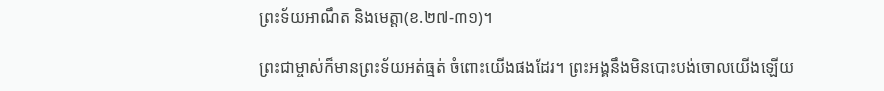ព្រះទ័យអាណឹត និងមេត្តា(ខ.២៧-៣១)។

ព្រះជាម្ចាស់ក៏មានព្រះទ័យអត់ធ្មត់ ចំពោះយើងផងដែរ។ ព្រះអង្គនឹងមិនបោះបង់ចោលយើងឡើយ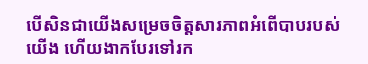បើសិនជាយើងសម្រេចចិត្តសារភាពអំពើបាបរបស់យើង ហើយងាកបែរទៅរក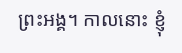ព្រះអង្គ។ កាលនោះ ខ្ញុំ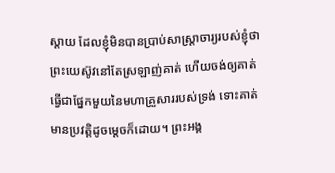ស្តាយ ដែលខ្ញុំមិនបានប្រាប់សាស្រ្តាចារ្យរបស់ខ្ញុំថា ព្រះយេស៊ូវនៅតែស្រឡាញ់គាត់ ហើយចង់ឲ្យគាត់ធ្វើជាផ្នែកមួយនៃមហាគ្រួសាររបស់ទ្រង់ ទោះគាត់មានប្រវត្តិដូចម្តេចក៏ដោយ។ ព្រះអង្គ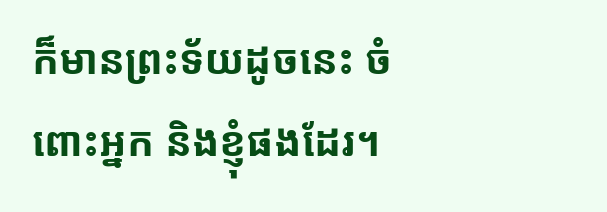ក៏មានព្រះទ័យដូចនេះ ចំពោះអ្នក និងខ្ញុំផងដែរ។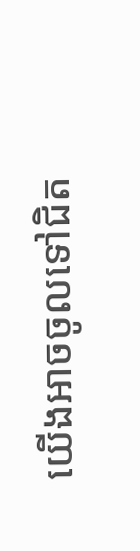យើងអាចចូលទៅជិត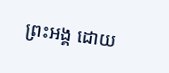ព្រះអង្គ ដោយ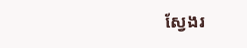ស្វែងរ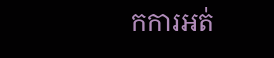កការអត់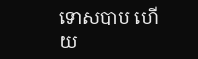ទោសបាប ហើយ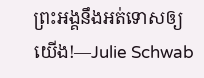ព្រះអង្គនឹងអត់ទោសឲ្យយើង!—Julie Schwab